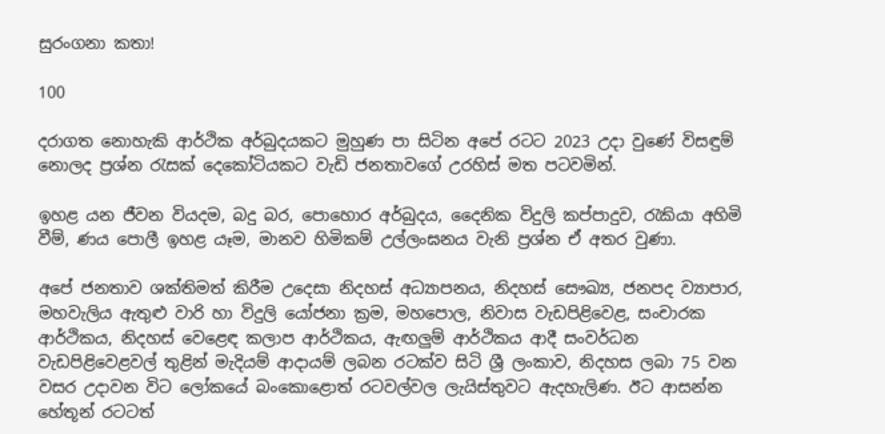සුරංගනා කතා!

100

දරාගත නොහැකි ආර්ථික අර්බුදයකට මුහුණ පා සිටින අපේ රටට 2023 උදා වුණේ විසඳුම් නොලද ප්‍රශ්න රැසක් දෙකෝටියකට වැඩි ජනතාවගේ උරහිස් මත පටවමින්.

ඉහළ යන ජීවන වියදම, බදු බර, පොහොර අර්බුදය, දෛනික විදුලි කප්පාදුව, රැකියා අහිමි වීම්, ණය පොලී ඉහළ යෑම, මානව හිමිකම් උල්ලංඝනය වැනි ප්‍රශ්න ඒ අතර වුණා.

අපේ ජනතාව ශක්තිමත් කිරීම උදෙසා නිදහස් අධ්‍යාපනය, නිදහස් සෞඛ්‍ය, ජනපද ව්‍යාපාර, මහවැලිය ඇතුළු වාරි හා විදුලි යෝජනා ක්‍රම, මහපොල, නිවාස වැඩපිළිවෙළ, සංචාරක ආර්ථිකය, නිදහස් වෙළෙඳ කලාප ආර්ථිකය, ඇඟලුම් ආර්ථිකය ආදී සංවර්ධන වැඩපිළිවෙළවල් තුළින් මැදියම් ආදායම් ලබන රටක්ව සිටි ශ්‍රී ලංකාව, නිදහස ලබා 75 වන වසර උදාවන විට ලෝකයේ බංකොළොත් රටවල්වල ලැයිස්තුවට ඇදහැලිණ. ඊට ආසන්න හේතූන් රටටත්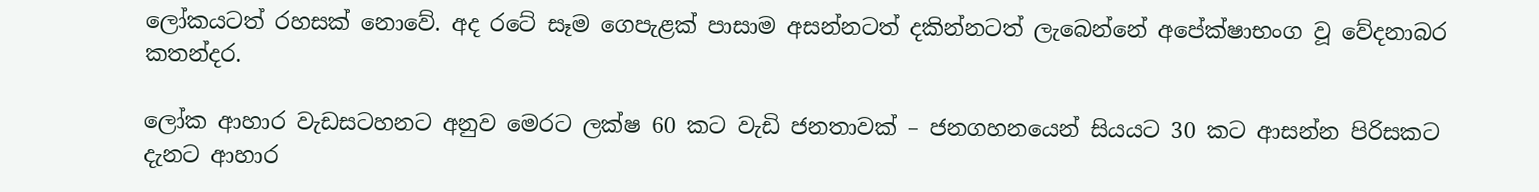ලෝකයටත් රහසක් නොවේ. අද රටේ සෑම ගෙපැළක් පාසාම අසන්නටත් දකින්නටත් ලැබෙන්නේ අපේක්ෂාභංග වූ වේදනාබර කතන්දර.

ලෝක ආහාර වැඩසටහනට අනුව මෙරට ලක්ෂ 60 කට වැඩි ජනතාවක් – ජනගහනයෙන් සියයට 30 කට ආසන්න පිරිසකට දැනට ආහාර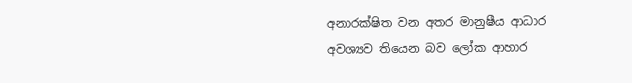අනාරක්ෂිත වන අතර මානුෂීය ආධාර අවශ්‍යව තියෙන බව ලෝක ආහාර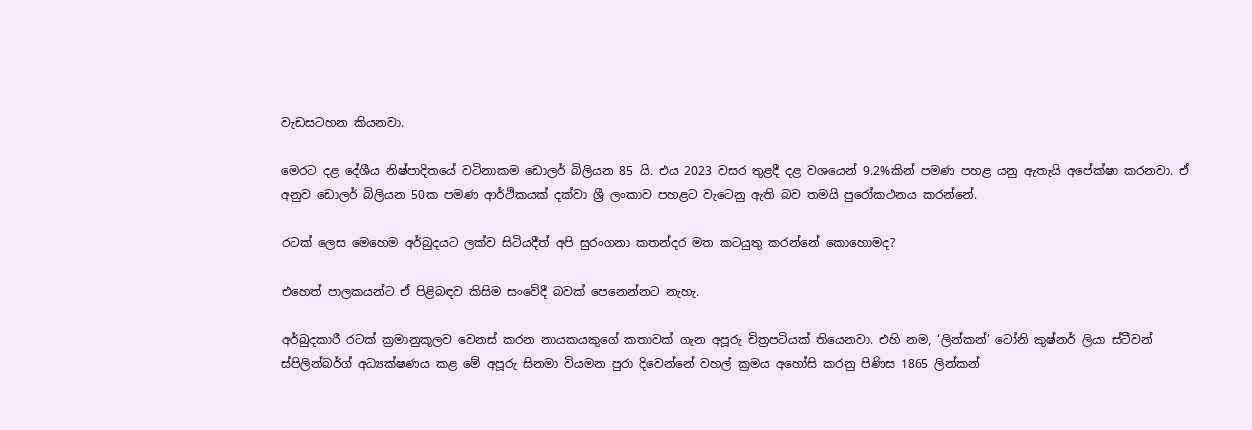වැඩසටහන කියනවා.

මෙරට දළ දේශීය නිෂ්පාදිතයේ වටිනාකම ඩොලර් බිලියන 85 යි. එය 2023 වසර තුළදී දළ වශයෙන් 9.2%කින් පමණ පහළ යනු ඇතැයි අපේක්ෂා කරනවා. ඒ අනුව ඩොලර් බිලියන 50ක පමණ ආර්ථිකයක් දක්වා ශ්‍රී ලංකාව පහළට වැටෙනු ඇති බව තමයි පුරෝකථනය කරන්නේ.

රටක් ලෙස මෙහෙම අර්බුදයට ලක්ව සිටියදීත් අපි සුරංගනා කතන්දර මත කටයුතු කරන්නේ කොහොමද?

එහෙත් පාලකයන්ට ඒ පිළිබඳව කිසිම සංවේදී බවක් පෙනෙන්නට නැහැ.

අර්බුදකාරී රටක් ක්‍රමානුකූලව වෙනස් කරන නායකයකුගේ කතාවක් ගැන අපූරු චිත්‍රපටියක් තියෙනවා. එහි නම, ‘ලින්කන්’ ටෝනි කුෂ්නර් ලියා ස්ටීවන් ස්පිලින්බර්ග් අධ්‍යක්ෂණය කළ මේ අපූරු සිනමා වියමන පුරා දිවෙන්නේ වහල් ක්‍රමය අහෝසි කරනු පිණිස 1865 ලින්කන්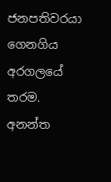ජනපතිවරයා ගෙනගිය අරගලයේ තරම. අනන්ත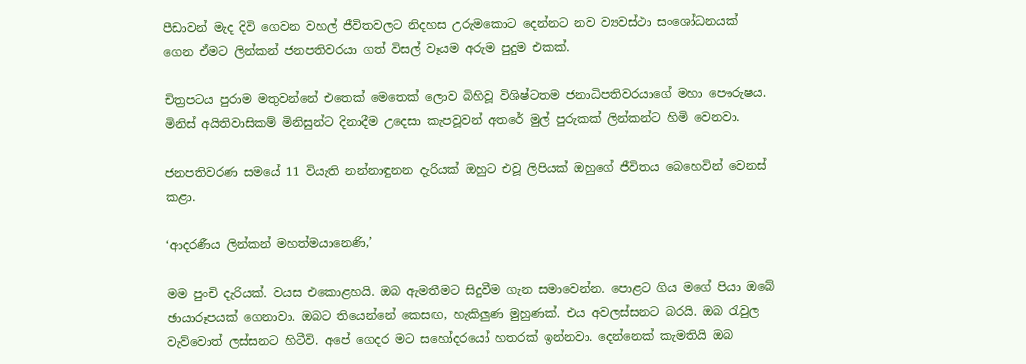පීඩාවන් මැද දිවි ගෙවන වහල් ජීවිතවලට නිදහස උරුමකොට දෙන්නට නව ව්‍යවස්ථා සංශෝධනයක් ගෙන ඒමට ලින්කන් ජනපතිවරයා ගත් විසල් වෑයම අරුම පුදුම එකක්.

චිත්‍රපටය පුරාම මතුවන්නේ එතෙක් මෙතෙක් ලොව බිහිවූ විශිෂ්ටතම ජනාධිපතිවරයාගේ මහා පෞරුෂය. මිනිස් අයිතිවාසිකම් මිනිසුන්ට දිනාදීම උදෙසා කැපවූවන් අතරේ මුල් පුරුකක් ලින්කන්ට හිමි වෙනවා.

ජනපතිවරණ සමයේ 11 වියැති නන්නාඳුනන දැරියක් ඔහුට එවූ ලිපියක් ඔහුගේ ජීවිතය බෙහෙවින් වෙනස් කළා.

‘ආදරණීය ලින්කන් මහත්මයානෙණි,’

මම පුංචි දැරියක්. වයස එකොළහයි. ඔබ ඇමතීමට සිදුවීම ගැන සමාවෙන්න. පොළට ගිය මගේ පියා ඔබේ ඡායාරූපයක් ගෙනාවා. ඔබට තියෙන්නේ කෙසඟ, හැකිලුණ මුහුණක්. එය අවලස්සනට බරයි. ඔබ රැවුල වැව්වොත් ලස්සනට හිටීවි. අපේ ගෙදර මට සහෝදරයෝ හතරක් ඉන්නවා. දෙන්නෙක් කැමතියි ඔබ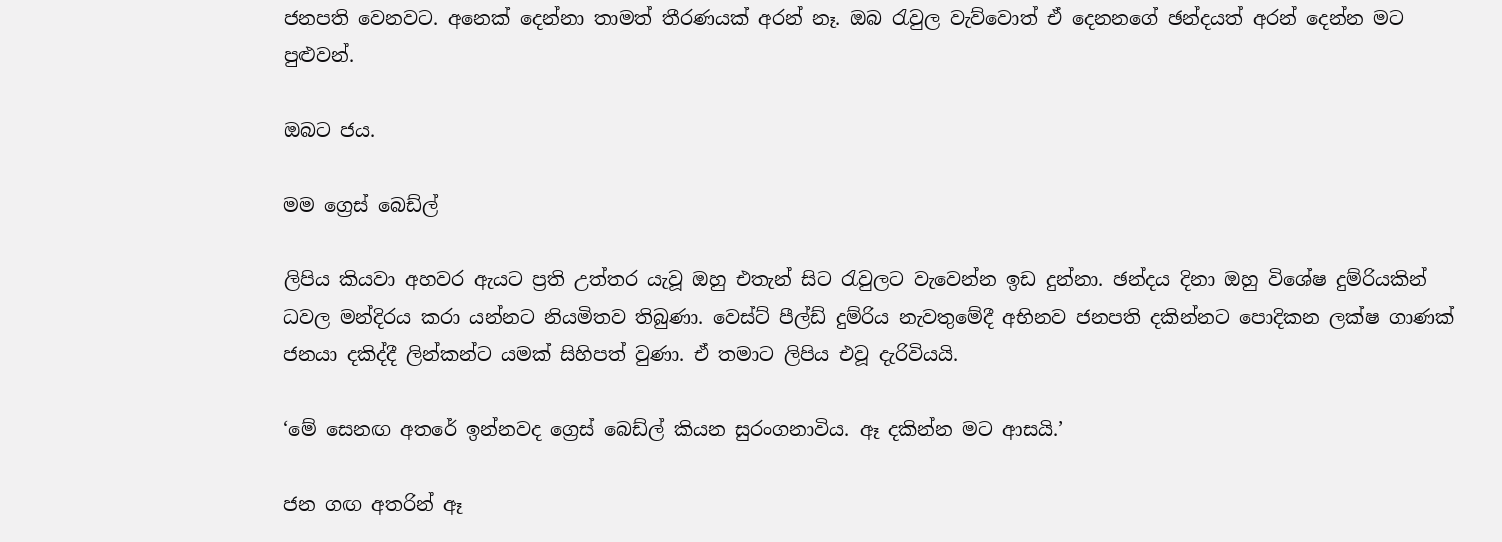ජනපති වෙනවට. අනෙක් දෙන්නා තාමත් තීරණයක් අරන් නෑ. ඔබ රැවුල වැව්වොත් ඒ දෙනනගේ ඡන්දයත් අරන් දෙන්න මට පුළුවන්.

ඔබට ජය.

මම ග්‍රෙස් බෙඩ්ල්

ලිපිය කියවා අහවර ඇයට ප්‍රති උත්තර යැවූ ඔහු එතැන් සිට රැවුලට වැවෙන්න ඉඩ දුන්නා. ඡන්දය දිනා ඔහු විශේෂ දුම්රියකින් ධවල මන්දිරය කරා යන්නට නියමිතව තිබුණා. වෙස්ට් පීල්ඩ් දුම්රිය නැවතුමේදී අභිනව ජනපති දකින්නට පොදිකන ලක්ෂ ගාණක් ජනයා දකිද්දී ලින්කන්ට යමක් සිහිපත් වුණා. ඒ තමාට ලිපිය එවූ දැරිවියයි.

‘මේ සෙනඟ අතරේ ඉන්නවද ග්‍රෙස් බෙඩ්ල් කියන සුරංගනාවිය. ඈ දකින්න මට ආසයි.’

ජන ගඟ අතරින් ඈ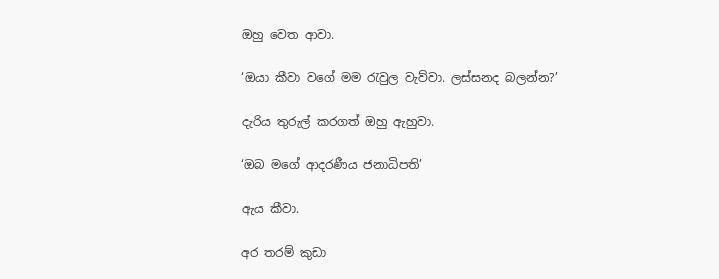ඔහු වෙත ආවා.

‘ඔයා කීවා වගේ මම රැවුල වැව්වා. ලස්සනද බලන්න?’

දැරිය තුරුල් කරගත් ඔහු ඇහුවා.

‘ඔබ මගේ ආදරණීය ජනාධිපති’

ඇය කීවා.

අර තරම් කුඩා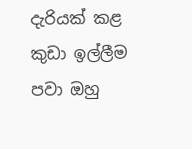දැරියක් කළ කුඩා ඉල්ලීම පවා ඔහු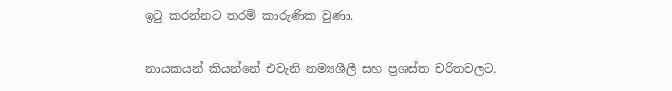ඉටු කරන්නට තරම් කාරුණික වුණා.

නායකයන් කියන්නේ එවැනි නම්‍යශීලී සහ ප්‍රශස්ත චරිතවලට.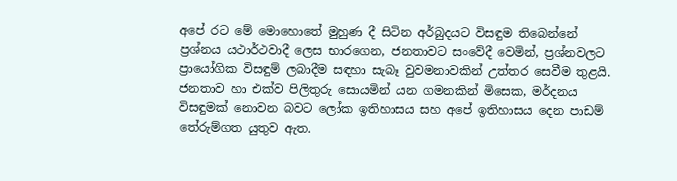අපේ රට මේ මොහොතේ මුහුණ දී සිටින අර්බුදයට විසඳුම තිබෙන්නේ ප්‍රශ්නය යථාර්ථවාදී ලෙස භාරගෙන, ජනතාවට සංවේදී වෙමින්, ප්‍රශ්නවලට ප්‍රායෝගික විසඳුම් ලබාදීම සඳහා සැබෑ වුවමනාවකින් උත්තර සෙවීම තුළයි. ජනතාව හා එක්ව පිලිතුරු සොයමින් යන ගමනකින් මිසෙක, මර්දනය විසඳුමක් නොවන බවට ලෝක ඉතිහාසය සහ අපේ ඉතිහාසය දෙන පාඩම් තේරුම්ගත යුතුව ඇත.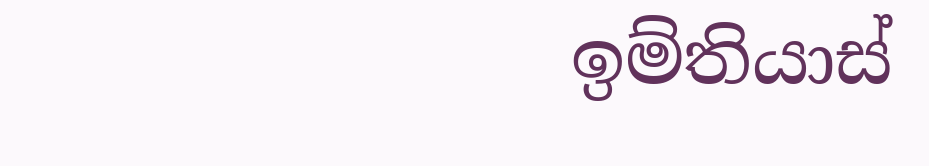ඉම්තියාස්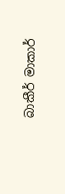බාකීර් මාකාර්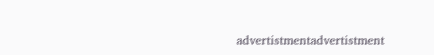advertistmentadvertistment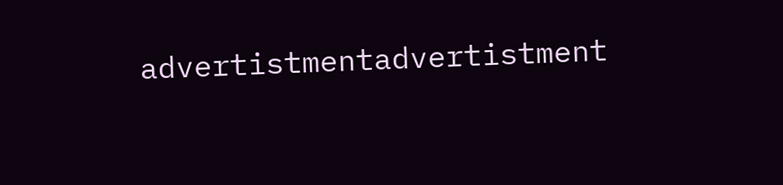advertistmentadvertistment